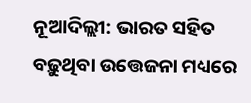ନୂଆଦିଲ୍ଲୀ: ଭାରତ ସହିତ ବଢ଼ୁଥିବା ଉତ୍ତେଜନା ମଧ୍ୟରେ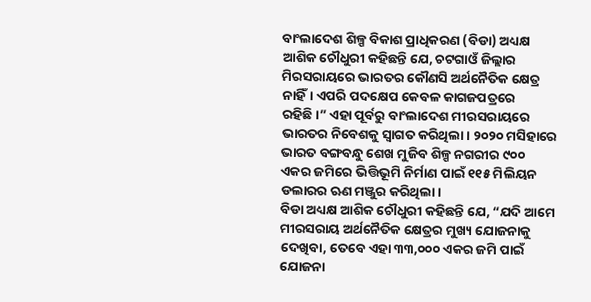ବାଂଲାଦେଶ ଶିଳ୍ପ ବିକାଶ ପ୍ରାଧିକରଣ (ବିଡା) ଅଧ୍ୟକ୍ଷ ଆଶିକ ଚୌଧୁରୀ କହିଛନ୍ତି ଯେ, ଚଟଗାଓଁ ଜିଲ୍ଲାର ମିରସରାୟରେ ଭାରତର କୌଣସି ଅର୍ଥନୈତିକ କ୍ଷେତ୍ର ନାହିଁ। ଏପରି ପଦକ୍ଷେପ କେବଳ କାଗଜପତ୍ରରେ ରହିଛି।” ଏହା ପୂର୍ବରୁ ବାଂଲାଦେଶ ମୀରସରାୟରେ ଭାରତର ନିବେଶକୁ ସ୍ୱାଗତ କରିଥିଲା। ୨୦୨୦ ମସିହାରେ ଭାରତ ବଙ୍ଗବନ୍ଧୁ ଶେଖ ମୁଜିବ ଶିଳ୍ପ ନଗରୀର ୯୦୦ ଏକର ଜମିରେ ଭିତ୍ତିଭୂମି ନିର୍ମାଣ ପାଇଁ ୧୧୫ ମିଲିୟନ ଡଲାରର ଋଣ ମଞ୍ଜୁର କରିଥିଲା।
ବିଡା ଅଧ୍ୟକ୍ଷ ଆଶିକ ଚୌଧୁରୀ କହିଛନ୍ତି ଯେ, “ଯଦି ଆମେ ମୀରସରାୟ ଅର୍ଥନୈତିକ କ୍ଷେତ୍ରର ମୁଖ୍ୟ ଯୋଜନାକୁ ଦେଖିବା, ତେବେ ଏହା ୩୩,୦୦୦ ଏକର ଜମି ପାଇଁ ଯୋଜନା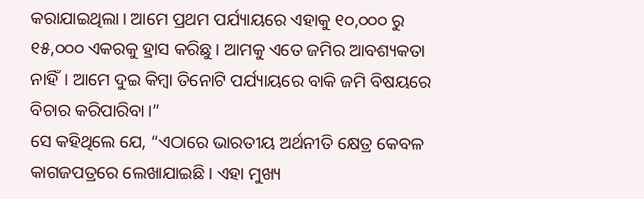କରାଯାଇଥିଲା। ଆମେ ପ୍ରଥମ ପର୍ଯ୍ୟାୟରେ ଏହାକୁ ୧୦,୦୦୦ ରୁ ୧୫,୦୦୦ ଏକରକୁ ହ୍ରାସ କରିଛୁ। ଆମକୁ ଏତେ ଜମିର ଆବଶ୍ୟକତା ନାହିଁ। ଆମେ ଦୁଇ କିମ୍ବା ତିନୋଟି ପର୍ଯ୍ୟାୟରେ ବାକି ଜମି ବିଷୟରେ ବିଚାର କରିପାରିବା।”
ସେ କହିଥିଲେ ଯେ, “ଏଠାରେ ଭାରତୀୟ ଅର୍ଥନୀତି କ୍ଷେତ୍ର କେବଳ କାଗଜପତ୍ରରେ ଲେଖାଯାଇଛି। ଏହା ମୁଖ୍ୟ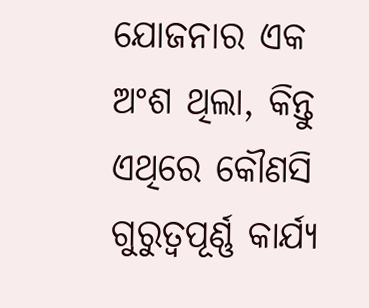ଯୋଜନାର ଏକ ଅଂଶ ଥିଲା, କିନ୍ତୁ ଏଥିରେ କୌଣସି ଗୁରୁତ୍ୱପୂର୍ଣ୍ଣ କାର୍ଯ୍ୟ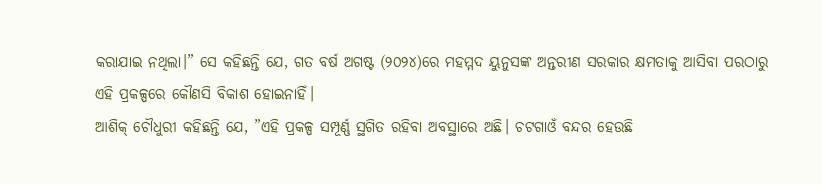କରାଯାଇ ନଥିଲା।” ସେ କହିଛନ୍ତି ଯେ, ଗତ ବର୍ଷ ଅଗଷ୍ଟ (୨୦୨୪)ରେ ମହମ୍ମଦ ୟୁନୁସଙ୍କ ଅନ୍ତରୀଣ ସରକାର କ୍ଷମତାକୁ ଆସିବା ପରଠାରୁ ଏହି ପ୍ରକଳ୍ପରେ କୌଣସି ବିକାଶ ହୋଇନାହିଁ।
ଆଶିକ୍ ଚୌଧୁରୀ କହିଛନ୍ତି ଯେ, ”ଏହି ପ୍ରକଳ୍ପ ସମ୍ପୂର୍ଣ୍ଣ ସ୍ଥଗିତ ରହିବା ଅବସ୍ଥାରେ ଅଛି। ଚଟଗାଓଁ ବନ୍ଦର ହେଉଛି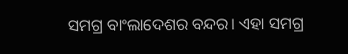ସମଗ୍ର ବାଂଲାଦେଶର ବନ୍ଦର। ଏହା ସମଗ୍ର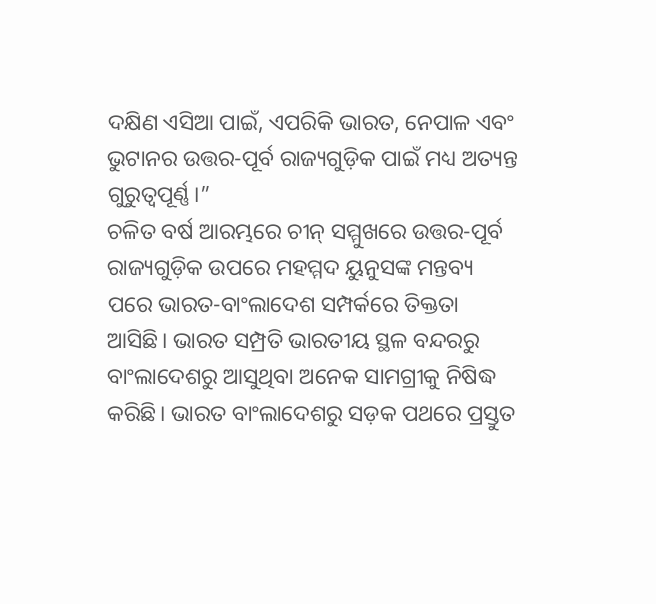ଦକ୍ଷିଣ ଏସିଆ ପାଇଁ, ଏପରିକି ଭାରତ, ନେପାଳ ଏବଂ ଭୁଟାନର ଉତ୍ତର-ପୂର୍ବ ରାଜ୍ୟଗୁଡ଼ିକ ପାଇଁ ମଧ୍ୟ ଅତ୍ୟନ୍ତ ଗୁରୁତ୍ୱପୂର୍ଣ୍ଣ।”
ଚଳିତ ବର୍ଷ ଆରମ୍ଭରେ ଚୀନ୍ ସମ୍ମୁଖରେ ଉତ୍ତର-ପୂର୍ବ ରାଜ୍ୟଗୁଡ଼ିକ ଉପରେ ମହମ୍ମଦ ୟୁନୁସଙ୍କ ମନ୍ତବ୍ୟ ପରେ ଭାରତ-ବାଂଲାଦେଶ ସମ୍ପର୍କରେ ତିକ୍ତତା ଆସିଛି। ଭାରତ ସମ୍ପ୍ରତି ଭାରତୀୟ ସ୍ଥଳ ବନ୍ଦରରୁ ବାଂଲାଦେଶରୁ ଆସୁଥିବା ଅନେକ ସାମଗ୍ରୀକୁ ନିଷିଦ୍ଧ କରିଛି। ଭାରତ ବାଂଲାଦେଶରୁ ସଡ଼କ ପଥରେ ପ୍ରସ୍ତୁତ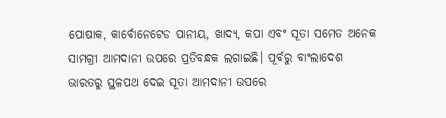ପୋଷାକ, କାର୍ବୋନେଟେଡ ପାନୀୟ, ଖାଦ୍ୟ, କପା ଏବଂ ସୂତା ସମେତ ଅନେକ ସାମଗ୍ରୀ ଆମଦାନୀ ଉପରେ ପ୍ରତିବନ୍ଧକ ଲଗାଇଛି। ପୂର୍ବରୁ ବାଂଲାଦେଶ ଭାରତରୁ ସ୍ଥଳପଥ ଦେଇ ସୂତା ଆମଦାନୀ ଉପରେ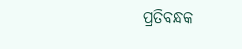ପ୍ରତିବନ୍ଧକ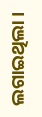ଲଗାଇଥିଲା।